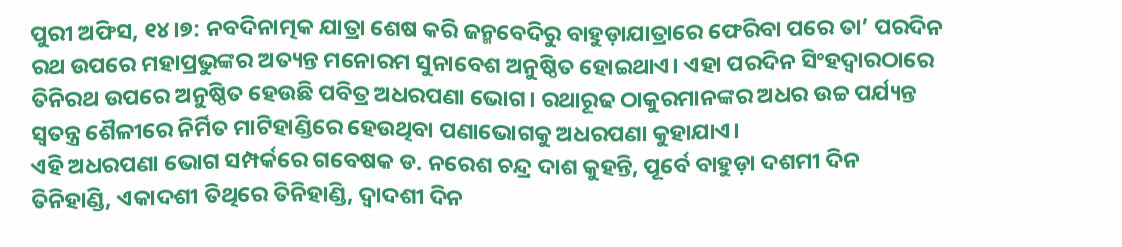ପୁରୀ ଅଫିସ, ୧୪।୭: ନବଦିନାତ୍ମକ ଯାତ୍ରା ଶେଷ କରି ଜନ୍ମବେଦିରୁ ବାହୁଡ଼ାଯାତ୍ରାରେ ଫେରିବା ପରେ ତା’ ପରଦିନ ରଥ ଉପରେ ମହାପ୍ରଭୁଙ୍କର ଅତ୍ୟନ୍ତ ମନୋରମ ସୁନାବେଶ ଅନୁଷ୍ଠିତ ହୋଇଥାଏ। ଏହା ପରଦିନ ସିଂହଦ୍ୱାରଠାରେ ତିନିରଥ ଉପରେ ଅନୁଷ୍ଠିତ ହେଉଛି ପବିତ୍ର ଅଧରପଣା ଭୋଗ। ରଥାରୂଢ ଠାକୁରମାନଙ୍କର ଅଧର ଉଚ୍ଚ ପର୍ଯ୍ୟନ୍ତ ସ୍ବତନ୍ତ୍ର ଶୈଳୀରେ ନିର୍ମିତ ମାଟିହାଣ୍ଡିରେ ହେଉଥିବା ପଣାଭୋଗକୁ ଅଧରପଣା କୁହାଯାଏ।
ଏହି ଅଧରପଣା ଭୋଗ ସମ୍ପର୍କରେ ଗବେଷକ ଡ. ନରେଶ ଚନ୍ଦ୍ର ଦାଶ କୁହନ୍ତି, ପୂର୍ବେ ବାହୁଡ଼ା ଦଶମୀ ଦିନ ତିନିହାଣ୍ଡି, ଏକାଦଶୀ ତିଥିରେ ତିନିହାଣ୍ଡି, ଦ୍ୱାଦଶୀ ଦିନ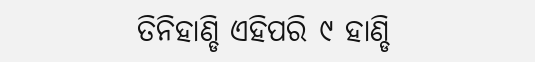ତିନିହାଣ୍ଡି ଏହିପରି ୯ ହାଣ୍ଡି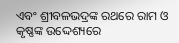ଏବଂ ଶ୍ରୀବଳଭଦ୍ରଙ୍କ ରଥରେ ରାମ ଓ କୃଷ୍ଣଙ୍କ ଉଦ୍ଦେଶ୍ୟରେ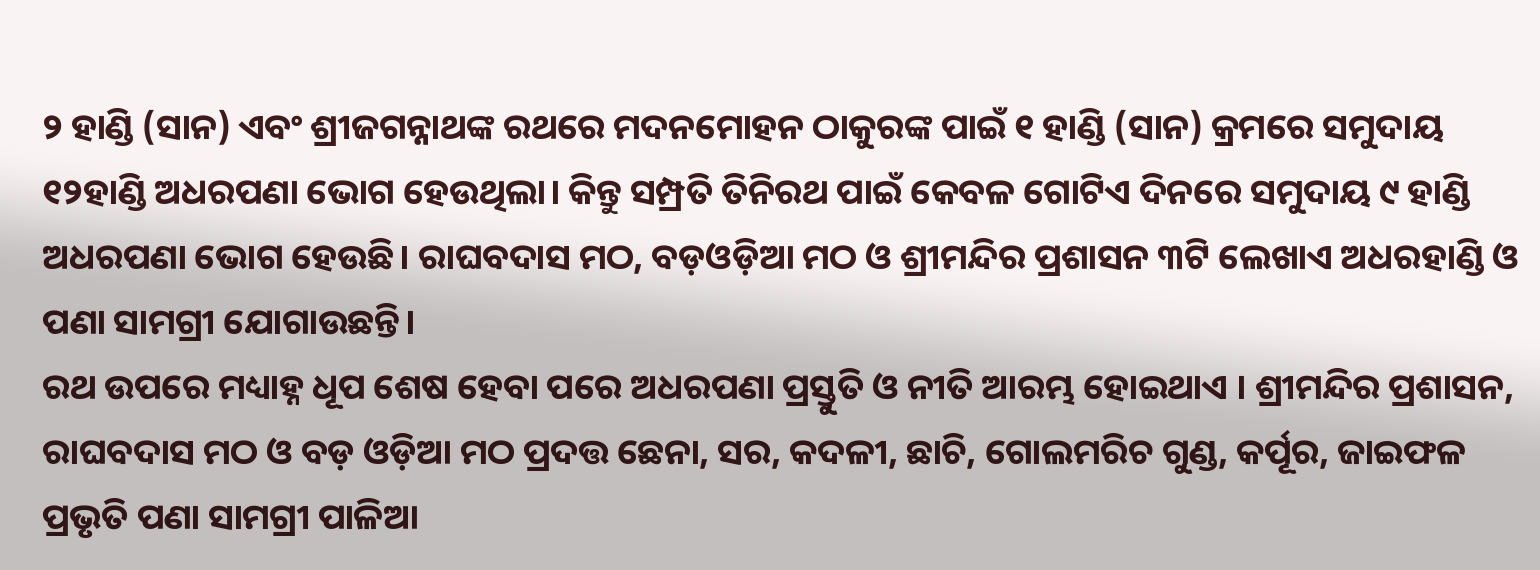୨ ହାଣ୍ଡି (ସାନ) ଏବଂ ଶ୍ରୀଜଗନ୍ନାଥଙ୍କ ରଥରେ ମଦନମୋହନ ଠାକୁରଙ୍କ ପାଇଁ ୧ ହାଣ୍ଡି (ସାନ) କ୍ରମରେ ସମୁଦାୟ ୧୨ହାଣ୍ଡି ଅଧରପଣା ଭୋଗ ହେଉଥିଲା। କିନ୍ତୁ ସମ୍ପ୍ରତି ତିନିରଥ ପାଇଁ କେବଳ ଗୋଟିଏ ଦିନରେ ସମୁଦାୟ ୯ ହାଣ୍ଡି ଅଧରପଣା ଭୋଗ ହେଉଛି। ରାଘବଦାସ ମଠ, ବଡ଼ଓଡ଼ିଆ ମଠ ଓ ଶ୍ରୀମନ୍ଦିର ପ୍ରଶାସନ ୩ଟି ଲେଖାଏ ଅଧରହାଣ୍ଡି ଓ ପଣା ସାମଗ୍ରୀ ଯୋଗାଉଛନ୍ତି।
ରଥ ଉପରେ ମଧ୍ୟାହ୍ନ ଧୂପ ଶେଷ ହେବା ପରେ ଅଧରପଣା ପ୍ରସ୍ତୁତି ଓ ନୀତି ଆରମ୍ଭ ହୋଇଥାଏ । ଶ୍ରୀମନ୍ଦିର ପ୍ରଶାସନ, ରାଘବଦାସ ମଠ ଓ ବଡ଼ ଓଡ଼ିଆ ମଠ ପ୍ରଦତ୍ତ ଛେନା, ସର, କଦଳୀ, ଛାଚି, ଗୋଲମରିଚ ଗୁଣ୍ଡ, କର୍ପୂର, ଜାଇଫଳ ପ୍ରଭୃତି ପଣା ସାମଗ୍ରୀ ପାଳିଆ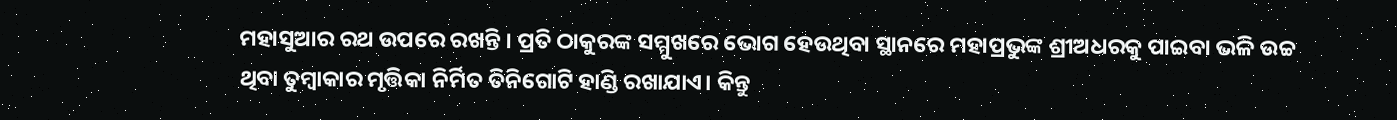ମହାସୁଆର ରଥ ଉପରେ ରଖନ୍ତି । ପ୍ରତି ଠାକୁରଙ୍କ ସମ୍ମୁଖରେ ଭୋଗ ହେଉଥିବା ସ୍ଥାନରେ ମହାପ୍ରଭୁଙ୍କ ଶ୍ରୀଅଧରକୁ ପାଇବା ଭଳି ଉଚ୍ଚ ଥିବା ତୁମ୍ବାକାର ମୃତ୍ତିକା ନିର୍ମିତ ତିନିଗୋଟି ହାଣ୍ଡି ରଖାଯାଏ। କିନ୍ତୁ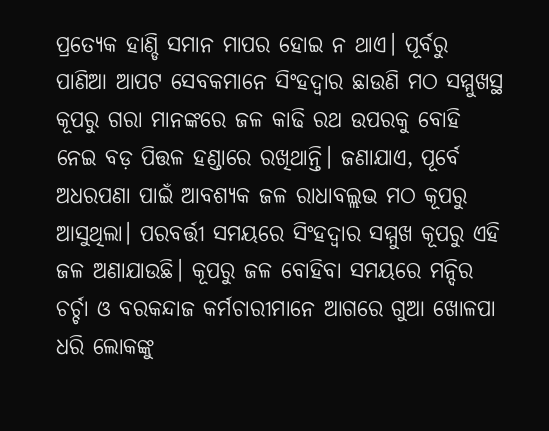ପ୍ରତ୍ୟେକ ହାଣ୍ଡି ସମାନ ମାପର ହୋଇ ନ ଥାଏ। ପୂର୍ବରୁ ପାଣିଆ ଆପଟ ସେବକମାନେ ସିଂହଦ୍ୱାର ଛାଉଣି ମଠ ସମ୍ମୁଖସ୍ଥ କୂପରୁ ଗରା ମାନଙ୍କରେ ଜଳ କାଢି ରଥ ଉପରକୁ ବୋହି ନେଇ ବଡ଼ ପିତ୍ତଳ ହଣ୍ଡାରେ ରଖିଥାନ୍ତି। ଜଣାଯାଏ, ପୂର୍ବେ ଅଧରପଣା ପାଇଁ ଆବଶ୍ୟକ ଜଳ ରାଧାବଲ୍ଲଭ ମଠ କୂପରୁ ଆସୁଥିଲା। ପରବର୍ତ୍ତୀ ସମୟରେ ସିଂହଦ୍ୱାର ସମ୍ମୁଖ କୂପରୁ ଏହି ଜଳ ଅଣାଯାଉଛି। କୂପରୁ ଜଳ ବୋହିବା ସମୟରେ ମନ୍ଦିର ଚର୍ଚ୍ଚା ଓ ବରକନ୍ଦାଜ କର୍ମଚାରୀମାନେ ଆଗରେ ଗୁଆ ଖୋଳପା ଧରି ଲୋକଙ୍କୁ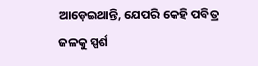ଆଡ଼େଇଥାନ୍ତି, ଯେପରି କେହି ପବିତ୍ର ଜଳକୁ ସ୍ପର୍ଶ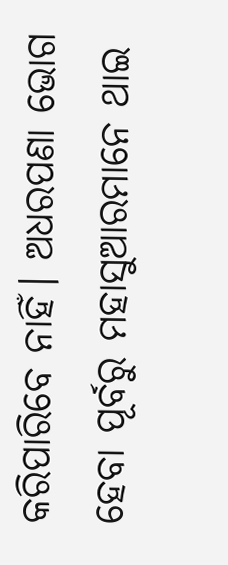କରିପାରିବେ ନାହିଁ। ଅଧରପଣା ଭୋଗ ହେବା ପୂର୍ବରୁ ମହାସୁଆରମାନେ ଥାଇ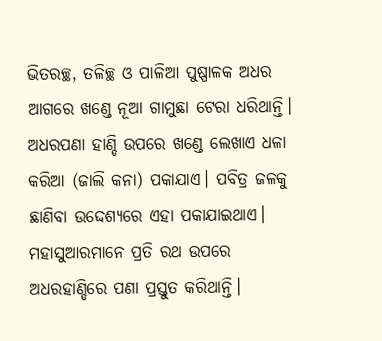ଭିତରଚ୍ଛ, ତଳିଚ୍ଛ ଓ ପାଳିଆ ପୁଷ୍ପାଳକ ଅଧର ଆଗରେ ଖଣ୍ଡେ ନୂଆ ଗାମୁଛା ଟେରା ଧରିଥାନ୍ତି। ଅଧରପଣା ହାଣ୍ଡି ଉପରେ ଖଣ୍ଡେ ଲେଖାଏ ଧଳା କରିଆ (ଜାଲି କନା) ପକାଯାଏ। ପବିତ୍ର ଜଳକୁ ଛାଣିବା ଉଦ୍ଦେଶ୍ୟରେ ଏହା ପକାଯାଇଥାଏ। ମହାସୁଆରମାନେ ପ୍ରତି ରଥ ଉପରେ ଅଧରହାଣ୍ଡିରେ ପଣା ପ୍ରସ୍ତୁତ କରିଥାନ୍ତି।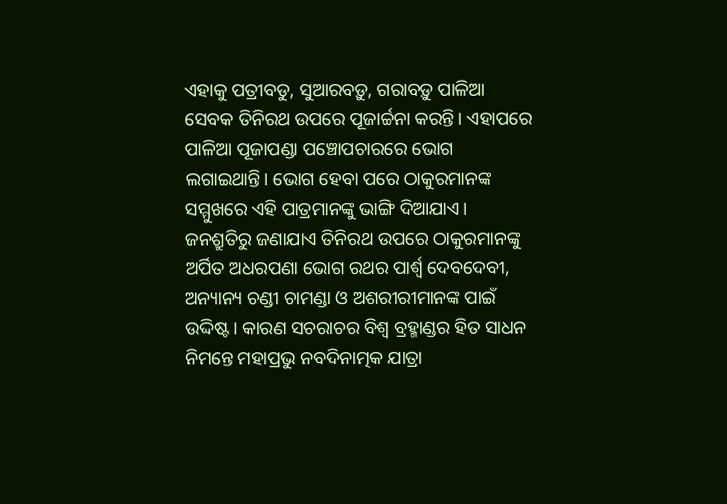ଏହାକୁ ପତ୍ରୀବଡୁ, ସୁଆରବଡ଼ୁ, ଗରାବଡ଼ୁ ପାଳିଆ ସେବକ ତିନିରଥ ଉପରେ ପୂଜାର୍ଚ୍ଚନା କରନ୍ତି। ଏହାପରେ ପାଳିଆ ପୂଜାପଣ୍ଡା ପଞ୍ଚୋପଚାରରେ ଭୋଗ ଲଗାଇଥାନ୍ତି। ଭୋଗ ହେବା ପରେ ଠାକୁରମାନଙ୍କ ସମ୍ମୁଖରେ ଏହି ପାତ୍ରମାନଙ୍କୁ ଭାଙ୍ଗି ଦିଆଯାଏ। ଜନଶ୍ରୁତିରୁ ଜଣାଯାଏ ତିନିରଥ ଉପରେ ଠାକୁରମାନଙ୍କୁ ଅର୍ପିତ ଅଧରପଣା ଭୋଗ ରଥର ପାର୍ଶ୍ୱ ଦେବଦେବୀ, ଅନ୍ୟାନ୍ୟ ଚଣ୍ଡୀ ଚାମଣ୍ଡା ଓ ଅଶରୀରୀମାନଙ୍କ ପାଇଁ ଉଦ୍ଦିଷ୍ଟ। କାରଣ ସଚରାଚର ବିଶ୍ୱ ବ୍ରହ୍ମାଣ୍ଡର ହିତ ସାଧନ ନିମନ୍ତେ ମହାପ୍ରଭୁ ନବଦିନାତ୍ମକ ଯାତ୍ରା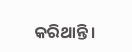କରିଥାନ୍ତି।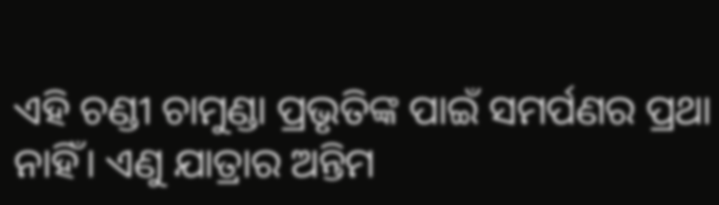ଏହି ଚଣ୍ଡୀ ଚାମୁଣ୍ଡା ପ୍ରଭୃତିଙ୍କ ପାଇଁ ସମର୍ପଣର ପ୍ରଥା ନାହିଁ। ଏଣୁ ଯାତ୍ରାର ଅନ୍ତିମ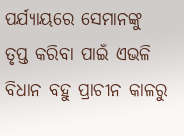ପର୍ଯ୍ୟାୟରେ ସେମାନଙ୍କୁ ତୃପ୍ତ କରିବା ପାଇଁ ଏଭଳି ବିଧାନ ବହୁ ପ୍ରାଚୀନ କାଳରୁ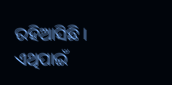ରହିଆସିଛି। ଏଥିପାଇଁ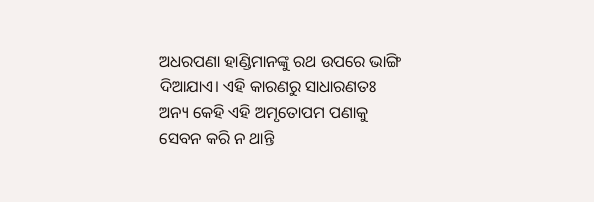ଅଧରପଣା ହାଣ୍ଡିମାନଙ୍କୁ ରଥ ଉପରେ ଭାଙ୍ଗି ଦିଆଯାଏ। ଏହି କାରଣରୁ ସାଧାରଣତଃ ଅନ୍ୟ କେହି ଏହି ଅମୃତୋପମ ପଣାକୁ ସେବନ କରି ନ ଥାନ୍ତି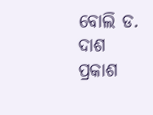ବୋଲି ଡ. ଦାଶ ପ୍ରକାଶ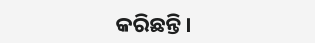କରିଛନ୍ତି।